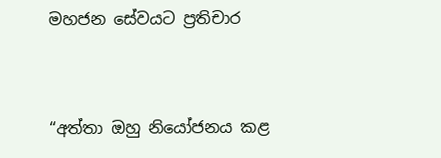මහජන සේවයට ප්‍රතිචාර


“අත්තා ඔහු නියෝජනය කළ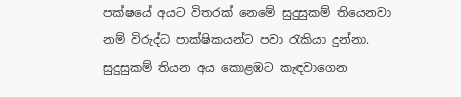පක්ෂයේ අයට විතරක් නෙමේ සුදුසුකම් තියෙනවා නම් විරුද්ධ පාක්ෂිකයන්ට පවා රැකියා දුන්නා. සුදුසුකම් තියන අය කොළඹට කැඳවාගෙන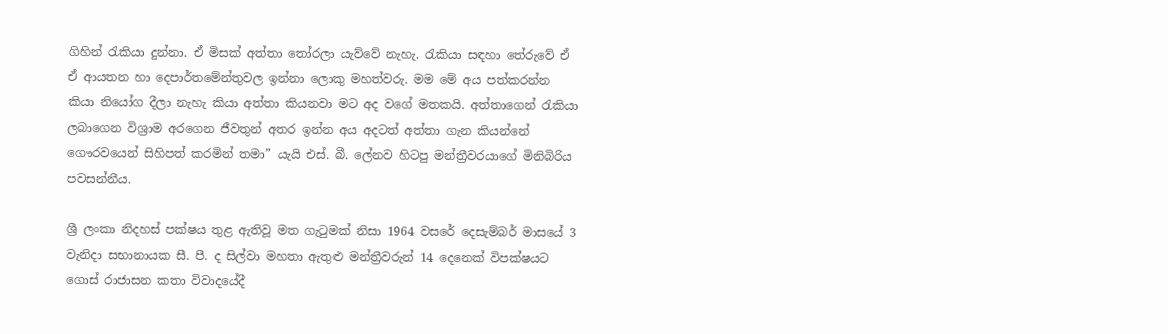ගිහින් රැකියා දුන්නා. ඒ මිසක් අත්තා තෝරලා යැව්වේ නැහැ. රැකියා සඳහා තේරුවේ ඒ ඒ ආයතන හා දෙපාර්තමේන්තුවල ඉන්නා ලොකු මහත්වරු. මම මේ අය පත්කරන්න කියා නියෝග දීලා නැහැ කියා අත්තා කියනවා මට අද වගේ මතකයි. අත්තාගෙන් රැකියා ලබාගෙන විශ්‍රාම අරගෙන ජීවතුන් අතර ඉන්න අය අදටත් අත්තා ගැන කියන්නේ ගෞරවයෙන් සිහිපත් කරමින් තමා” යැයි එස්. බී. ලේනව හිටපු මන්ත්‍රීවරයාගේ මිනිබිරිය පවසන්නීය.

ශ්‍රී ලංකා නිදහස් පක්ෂය තුළ ඇතිවූ මත ගැටුමක් නිසා 1964 වසරේ දෙසැම්බර් මාසයේ 3 වැනිදා සභානායක සී. පී. ද සිල්වා මහතා ඇතුළු මන්ත්‍රීවරුන් 14 දෙනෙක් විපක්ෂයට ගොස් රාජාසන කතා විවාදයේදී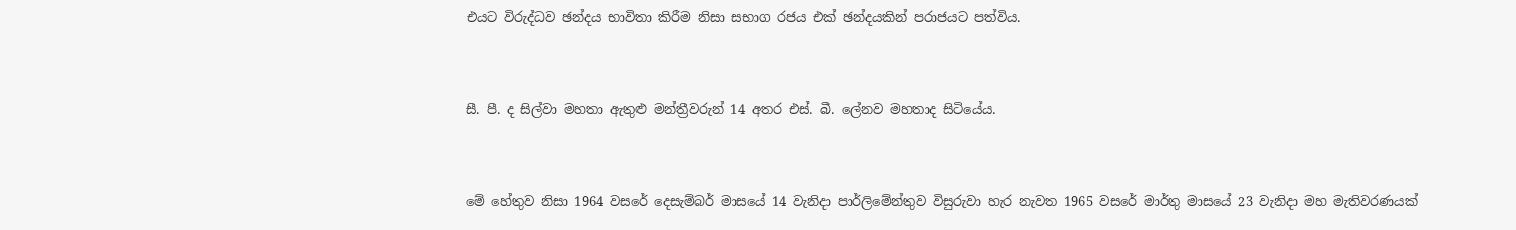එයට විරුද්ධව ඡන්දය භාවිතා කිරීම නිසා සභාග රජය එක් ඡන්දයකින් පරාජයට පත්විය.


සී. පී. ද සිල්වා මහතා ඇතුළු මන්ත්‍රීවරුන් 14 අතර එස්. බී. ලේනව මහතාද සිටියේය.


මේ හේතුව නිසා 1964 වසරේ දෙසැම්බර් මාසයේ 14 වැනිදා පාර්ලිමේන්තුව විසුරුවා හැර නැවත 1965 වසරේ මාර්තු මාසයේ 23 වැනිදා මහ මැතිවරණයක්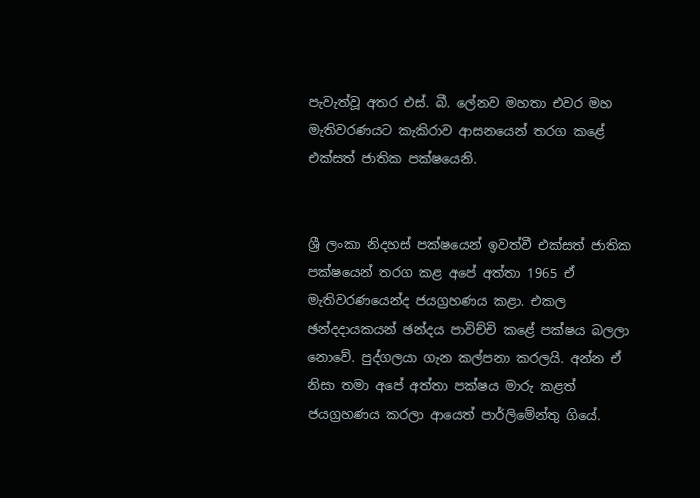පැවැත්වූ අතර එස්. බී. ලේනව මහතා එවර මහ මැතිවරණයට කැකිරාව ආසනයෙන් තරග කළේ එක්සත් ජාතික පක්ෂයෙනි.


ශ්‍රී ලංකා නිදහස් පක්ෂයෙන් ඉවත්වී එක්සත් ජාතික පක්ෂයෙන් තරග කළ අපේ අත්තා 1965 ඒ මැතිවරණයෙන්ද ජයග්‍රහණය කළා. එකල ඡන්දදායකයන් ඡන්දය පාවිච්චි කළේ පක්ෂය බලලා නොවේ. පුද්ගලයා ගැන කල්පනා කරලයි. අන්න ඒ නිසා තමා අපේ අත්තා පක්ෂය මාරු කළත් ජයග්‍රහණය කරලා ආයෙත් පාර්ලිමේන්තු ගියේ.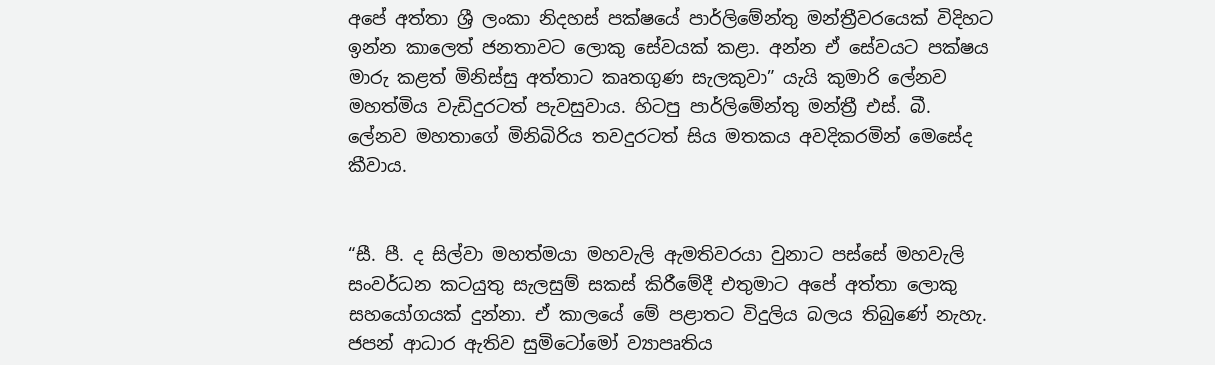අපේ අත්තා ශ්‍රී ලංකා නිදහස් පක්ෂයේ පාර්ලිමේන්තු මන්ත්‍රීවරයෙක් විදිහට ඉන්න කාලෙත් ජනතාවට ලොකු සේවයක් කළා. අන්න ඒ සේවයට පක්ෂය මාරු කළත් මිනිස්සු අත්තාට කෘතගුණ සැලකුවා” යැයි කුමාරි ලේනව මහත්මිය වැඩිදුරටත් පැවසුවාය. හිටපු පාර්ලිමේන්තු මන්ත්‍රී එස්. බී. ලේනව මහතාගේ මිනිබිරිය තවදුරටත් සිය මතකය අවදිකරමින් මෙසේද කීවාය.


“සී. පී. ද සිල්වා මහත්මයා මහවැලි ඇමතිවරයා වුනාට පස්සේ මහවැලි සංවර්ධන කටයුතු සැලසුම් සකස් කිරීමේදී එතුමාට අපේ අත්තා ලොකු සහයෝගයක් දුන්නා. ඒ කාලයේ මේ පළාතට විදුලිය බලය තිබුණේ නැහැ. ජපන් ආධාර ඇතිව සුමිටෝමෝ ව්‍යාපෘතිය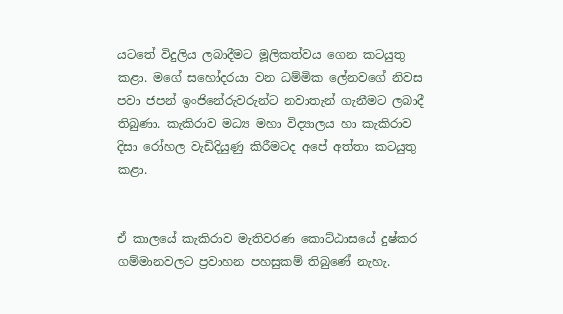යටතේ විදුලිය ලබාදීමට මූලිකත්වය ගෙන කටයුතු කළා. මගේ සහෝදරයා වන ධම්මික ලේනවගේ නිවස පවා ජපන් ඉංජිනේරුවරුන්ට නවාතැන් ගැනීමට ලබාදී තිබුණා. කැකිරාව මධ්‍ය මහා විද්‍යාලය හා කැකිරාව දිසා රෝහල වැඩිදියුණු කිරීමටද අපේ අත්තා කටයුතු කළා.


ඒ කාලයේ කැකිරාව මැතිවරණ කොට්ඨාසයේ දුෂ්කර ගම්මානවලට ප්‍රවාහන පහසුකම් තිබුණේ නැහැ.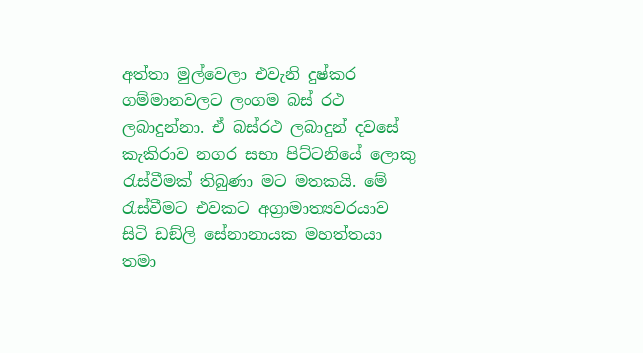අත්තා මුල්වෙලා එවැනි දුෂ්කර ගම්මානවලට ලංගම බස් රථ ලබාදුන්නා. ඒ බස්රථ ලබාදුන් දවසේ කැකිරාව නගර සභා පිට්ටනියේ ලොකු රැස්වීමක් තිබුණා මට මතකයි. මේ රැස්වීමට එවකට අග්‍රාමාත්‍යවරයාව සිටි ඩඞ්ලි සේනානායක මහත්තයා තමා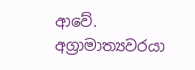ආවේ. අග්‍රාමාත්‍යවරයා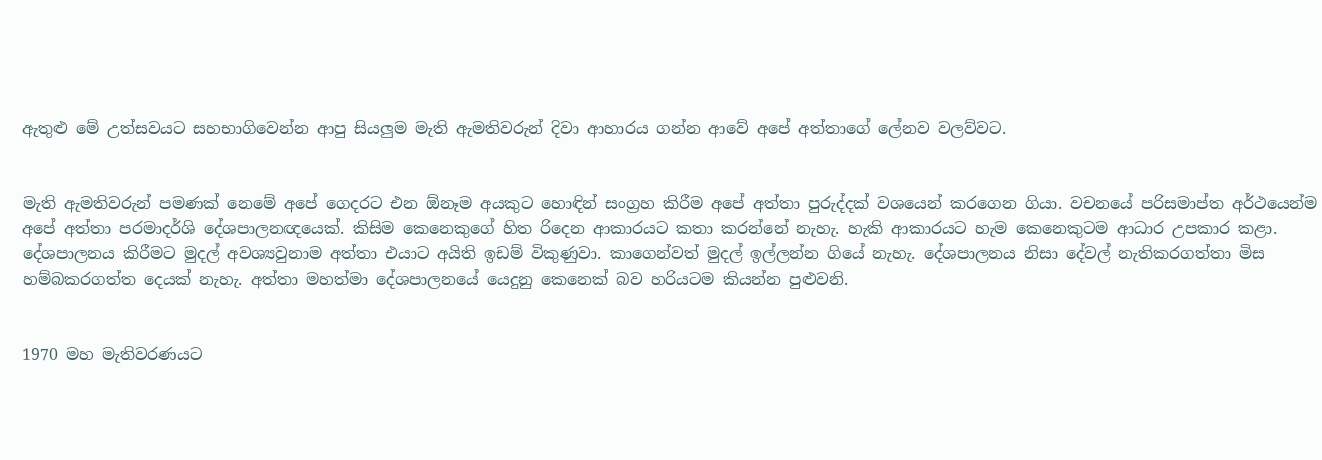ඇතුළු මේ උත්සවයට සහභාගිවෙන්න ආපු සියලුම මැති ඇමතිවරුන් දිවා ආහාරය ගන්න ආවේ අපේ අත්තාගේ ලේනව වලව්වට.


මැති ඇමතිවරුන් පමණක් නෙමේ අපේ ගෙදරට එන ඕනෑම අයකුට හොඳින් සංග්‍රහ කිරීම අපේ අත්තා පුරුද්දක් වශයෙන් කරගෙන ගියා. වචනයේ පරිසමාප්ත අර්ථයෙන්ම අපේ අත්තා පරමාදර්ශි දේශපාලනඥයෙක්. කිසිම කෙනෙකුගේ හිත රිදෙන ආකාරයට කතා කරන්නේ නැහැ. හැකි ආකාරයට හැම කෙනෙකුටම ආධාර උපකාර කළා. දේශපාලනය කිරීමට මුදල් අවශ්‍යවුනාම අත්තා එයාට අයිති ඉඩම් විකුණුවා. කාගෙන්වත් මුදල් ඉල්ලන්න ගියේ නැහැ. දේශපාලනය නිසා දේවල් නැතිකරගත්තා මිස හම්බකරගත්ත දෙයක් නැහැ. අත්තා මහත්මා දේශපාලනයේ යෙදුනු කෙනෙක් බව හරියටම කියන්න පුළුවනි.


1970 මහ මැතිවරණයට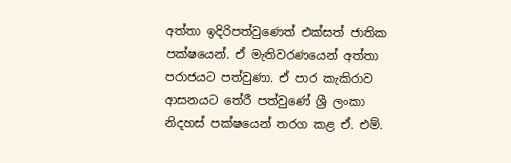අත්තා ඉදිරිපත්වුණෙත් එක්සත් ජාතික පක්ෂයෙන්. ඒ මැතිවරණයෙන් අත්තා පරාජයට පත්වුණා. ඒ පාර කැකිරාව ආසනයට තේරී පත්වුණේ ශ්‍රී ලංකා නිදහස් පක්ෂයෙන් තරග කළ ඒ. එම්.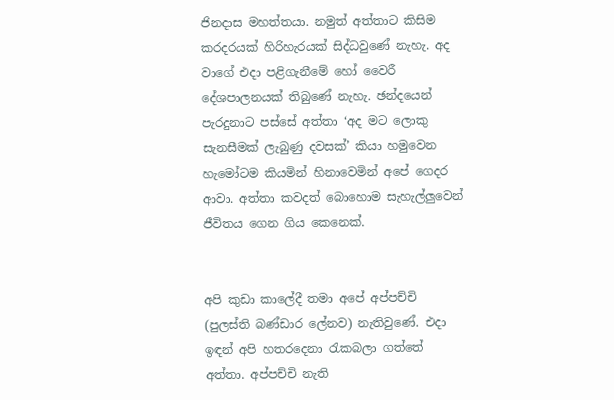ජිනදාස මහත්තයා. නමුත් අත්තාට කිසිම කරදරයක් හිරිහැරයක් සිද්ධවුණේ නැහැ. අද වාගේ එදා පළිගැනීමේ හෝ වෛරී දේශපාලනයක් තිබුණේ නැහැ. ඡන්දයෙන් පැරදුනාට පස්සේ අත්තා ‘අද මට ලොකු සැනසීමක් ලැබුණු දවසක්’ කියා හමුවෙන හැමෝටම කියමින් හිනාවෙමින් අපේ ගෙදර ආවා. අත්තා කවදත් බොහොම සැහැල්ලුවෙන් ජීවිතය ගෙන ගිය කෙනෙක්.


අපි කුඩා කාලේදී තමා අපේ අප්පච්චි (පුලස්ති බණ්ඩාර ලේනව) නැතිවුණේ. එදා ඉඳන් අපි හතරදෙනා රැකබලා ගත්තේ අත්තා. අප්පච්චි නැති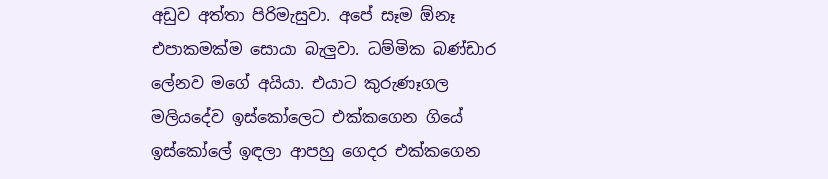අඩුව අත්තා පිරිමැසුවා. අපේ සෑම ඕනෑ එපාකමක්ම සොයා බැලුවා. ධම්මික බණ්ඩාර ලේනව මගේ අයියා. එයාට කුරුණෑගල මලියදේව ඉස්කෝලෙට එක්කගෙන ගියේ ඉස්කෝලේ ඉඳලා ආපහු ගෙදර එක්කගෙන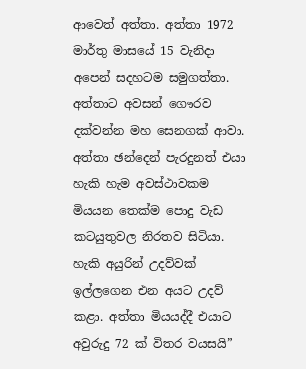ආවෙත් අත්තා. අත්තා 1972 මාර්තු මාසයේ 15 වැනිදා අපෙන් සදහටම සමුගත්තා. අත්තාට අවසන් ගෞරව දක්වන්න මහ සෙනගක් ආවා. අත්තා ඡන්දෙන් පැරදුනත් එයා හැකි හැම අවස්ථාවකම මියයන තෙක්ම පොදු වැඩ කටයුතුවල නිරතව සිටියා. හැකි අයුරින් උදව්වක් ඉල්ලගෙන එන අයට උදව් කළා. අත්තා මියයද්දී එයාට අවුරුදු 72 ක් විතර වයසයි”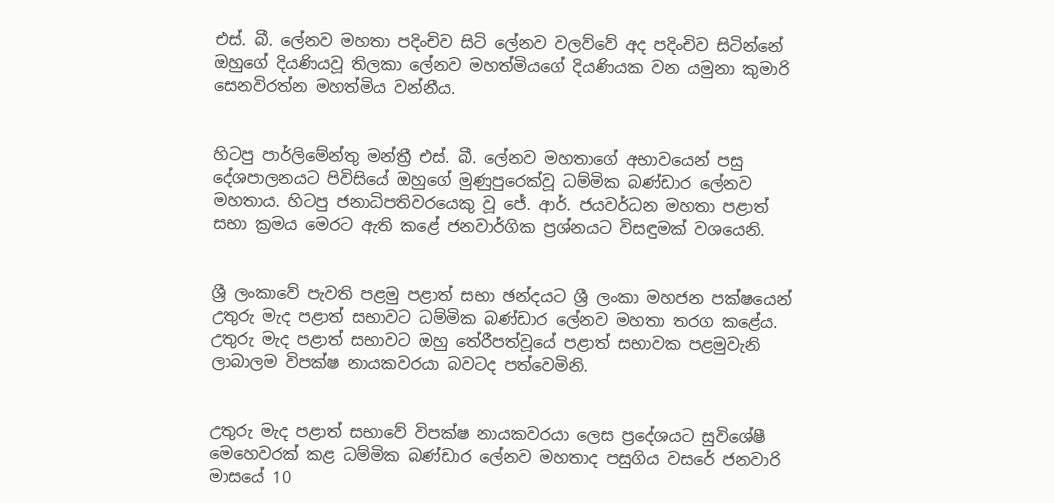එස්. බී. ලේනව මහතා පදිංචිව සිටි ලේනව වලව්වේ අද පදිංචිව සිටින්නේ ඔහුගේ දියණියවූ තිලකා ලේනව මහත්මියගේ දියණියක වන යමුනා කුමාරි සෙනවිරත්න මහත්මිය වන්නීය.


හිටපු පාර්ලිමේන්තු මන්ත්‍රී එස්. බී. ලේනව මහතාගේ අභාවයෙන් පසු දේශපාලනයට පිවිසියේ ඔහුගේ මුණුපුරෙක්වූ ධම්මික බණ්ඩාර ලේනව මහතාය. හිටපු ජනාධිපතිවරයෙකු වූ ජේ. ආර්. ජයවර්ධන මහතා පළාත් සභා ක්‍රමය මෙරට ඇති කළේ ජනවාර්ගික ප්‍රශ්නයට විසඳුමක් වශයෙනි.


ශ්‍රී ලංකාවේ පැවති පළමු පළාත් සභා ඡන්දයට ශ්‍රී ලංකා මහජන පක්ෂයෙන් උතුරු මැද පළාත් සභාවට ධම්මික බණ්ඩාර ලේනව මහතා තරග කළේය. උතුරු මැද පළාත් සභාවට ඔහු තේරීපත්වූයේ පළාත් සභාවක පළමුවැනි ලාබාලම විපක්ෂ නායකවරයා බවටද පත්වෙමිනි.


උතුරු මැද පළාත් සභාවේ විපක්ෂ නායකවරයා ලෙස ප්‍රදේශයට සුවිශේෂී මෙහෙවරක් කළ ධම්මික බණ්ඩාර ලේනව මහතාද පසුගිය වසරේ ජනවාරි මාසයේ 10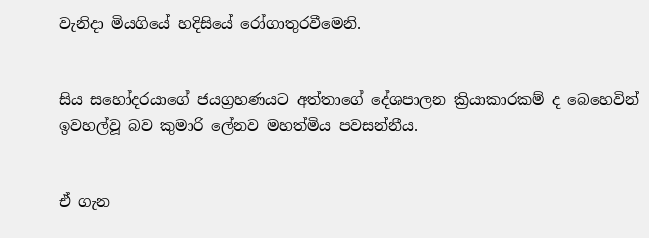වැනිදා මියගියේ හදිසියේ රෝගාතුරවීමෙනි.


සිය සහෝදරයාගේ ජයග්‍රහණයට අත්තාගේ දේශපාලන ක්‍රියාකාරකම් ද බෙහෙවින් ඉවහල්වූ බව කුමාරි ලේනව මහත්මිය පවසන්නීය.


ඒ ගැන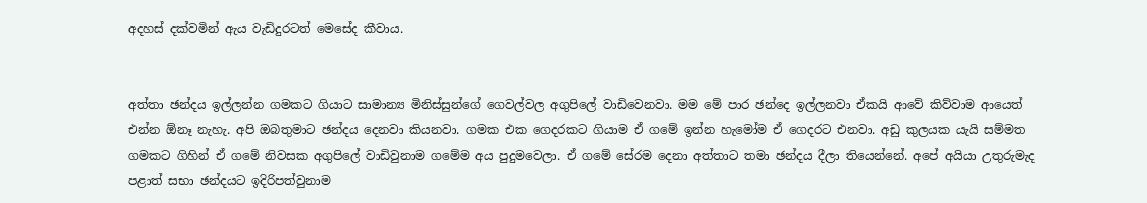අදහස් දක්වමින් ඇය වැඩිදුරටත් මෙසේද කීවාය.


අත්තා ඡන්දය ඉල්ලන්න ගමකට ගියාට සාමාන්‍ය මිනිස්සුන්ගේ ගෙවල්වල අගුපිලේ වාඩිවෙනවා. මම මේ පාර ඡන්දෙ ඉල්ලනවා ඒකයි ආවේ කිව්වාම ආයෙත් එන්න ඕනෑ නැහැ. අපි ඔබතුමාට ඡන්දය දෙනවා කියනවා. ගමක එක ගෙදරකට ගියාම ඒ ගමේ ඉන්න හැමෝම ඒ ගෙදරට එනවා. අඩු කුලයක යැයි සම්මත ගමකට ගිහින් ඒ ගමේ නිවසක අගුපිලේ වාඩිවුනාම ගමේම අය පුදුමවෙලා. ඒ ගමේ සේරම දෙනා අත්තාට තමා ඡන්දය දීලා තියෙන්නේ. අපේ අයියා උතුරුමැද පළාත් සභා ඡන්දයට ඉදිරිපත්වුනාම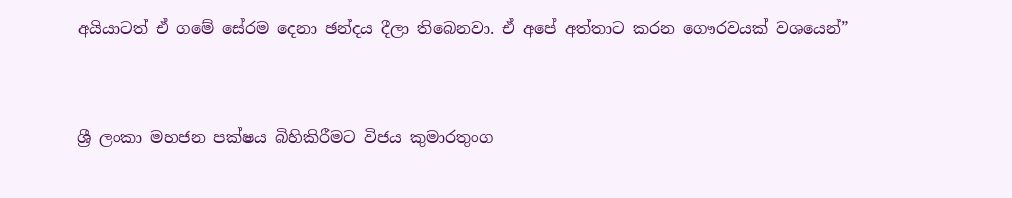අයියාටත් ඒ ගමේ සේරම දෙනා ඡන්දය දීලා තිබෙනවා. ඒ අපේ අත්තාට කරන ගෞරවයක් වශයෙන්”


ශ්‍රී ලංකා මහජන පක්ෂය බිහිකිරීමට විජය කුමාරතුංග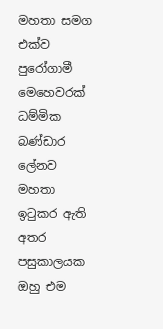මහතා සමග එක්ව පුරෝගාමී මෙහෙවරක් ධම්මික බණ්ඩාර ලේනව මහතා ඉටුකර ඇති අතර පසුකාලයක ඔහු එම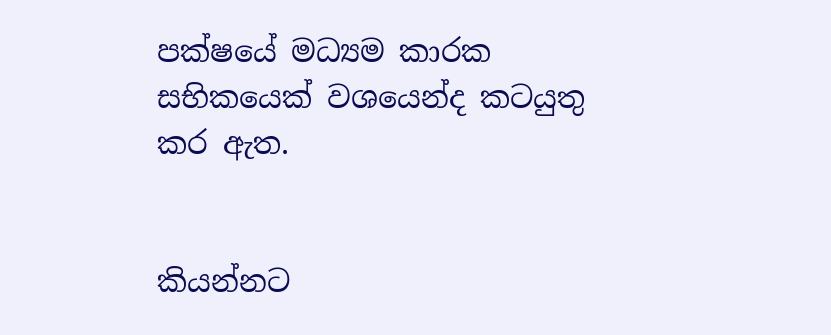පක්ෂයේ මධ්‍යම කාරක සභිකයෙක් වශයෙන්ද කටයුතු කර ඇත.


කියන්නට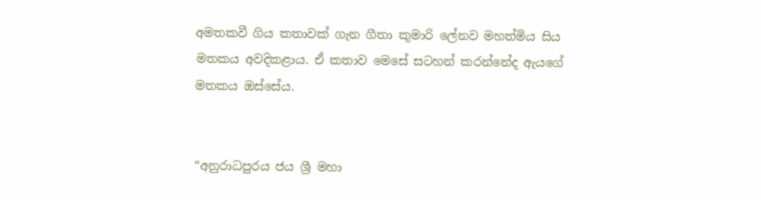අමතකවී ගිය කතාවක් ගැන ගීතා කුමාරි ලේනව මහත්මිය සිය මතකය අවදිකළාය. ඒ කතාව මෙසේ සටහන් කරන්නේද ඇයගේ මතකය ඔස්සේය.


“අනුරාධපුරය ජය ශ්‍රී මහා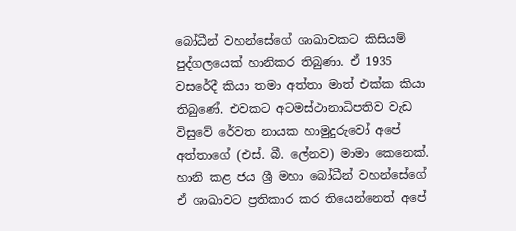බෝධීන් වහන්සේගේ ශාඛාවකට කිසියම් පුද්ගලයෙක් හානිකර තිබුණා. ඒ 1935 වසරේදී කියා තමා අත්තා මාත් එක්ක කියා තිබුණේ. එවකට අටමස්ථානාධිපතිව වැඩ විසුවේ රේවත නායක හාමුදුරුවෝ අපේ අත්තාගේ (එස්. බී. ලේනව) මාමා කෙනෙක්. හානි කළ ජය ශ්‍රී මහා බෝධීන් වහන්සේගේ ඒ ශාඛාවට ප්‍රතිකාර කර තියෙන්නෙත් අපේ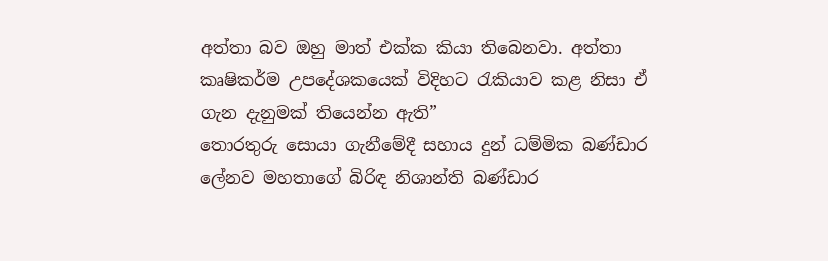අත්තා බව ඔහු මාත් එක්ක කියා තිබෙනවා. අත්තා කෘෂිකර්ම උපදේශකයෙක් විදිහට රැකියාව කළ නිසා ඒ ගැන දැනුමක් තියෙන්න ඇති”
තොරතුරු සොයා ගැනීමේදී සහාය දුන් ධම්මික බණ්ඩාර ලේනව මහතාගේ බිරිඳ නිශාන්ති බණ්ඩාර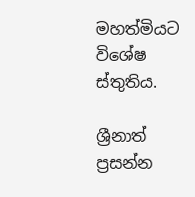මහත්මියට විශේෂ ස්තුතිය.

ශ්‍රීනාත් ප්‍රසන්න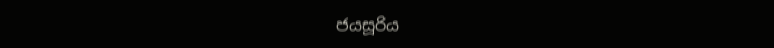ජයසූරිය